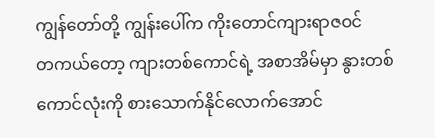ကျွန်တော်တို့ ကျွန်းပေါ်က ကိုးတောင်ကျားရာဇဝင်
တကယ်တော့ ကျားတစ်ကောင်ရဲ့ အစာအိမ်မှာ နွားတစ်ကောင်လုံးကို စားသောက်နိုင်လောက်အောင်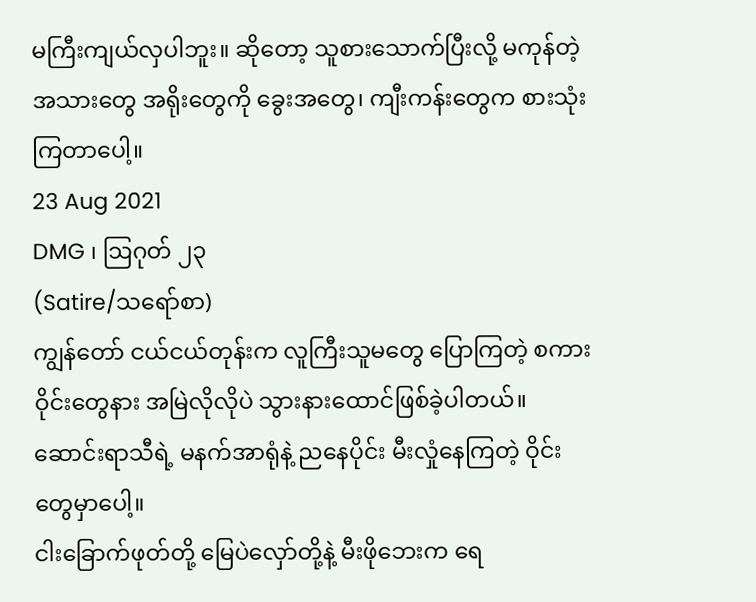မကြီးကျယ်လှပါဘူး။ ဆိုတော့ သူစားသောက်ပြီးလို့ မကုန်တဲ့ အသားတွေ အရိုးတွေကို ခွေးအတွေ၊ ကျီးကန်းတွေက စားသုံးကြတာပေါ့။
23 Aug 2021
DMG ၊ ဩဂုတ် ၂၃
(Satire/သရော်စာ)
ကျွန်တော် ငယ်ငယ်တုန်းက လူကြီးသူမတွေ ပြောကြတဲ့ စကားဝိုင်းတွေနား အမြဲလိုလိုပဲ သွားနားထောင်ဖြစ်ခဲ့ပါတယ်။ ဆောင်းရာသီရဲ့ မနက်အာရုံနဲ့ ညနေပိုင်း မီးလှုံနေကြတဲ့ ဝိုင်းတွေမှာပေါ့။
ငါးခြောက်ဖုတ်တို့ မြေပဲလှော်တို့နဲ့ မီးဖိုဘေးက ရေ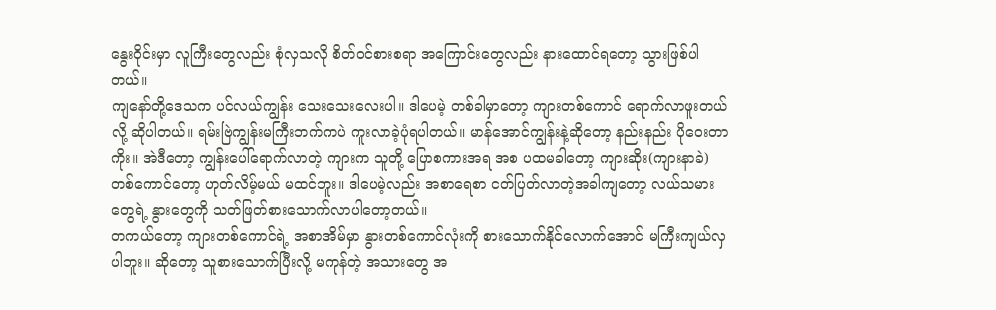နွေးဝိုင်းမှာ လူကြီးတွေလည်း စုံလှသလို စိတ်ဝင်စားစရာ အကြောင်းတွေလည်း နားထောင်ရတော့ သွားဖြစ်ပါတယ်။
ကျနော်တို့ဒေသက ပင်လယ်ကျွန်း သေးသေးလေးပါ။ ဒါပေမဲ့ တစ်ခါမှာတော့ ကျားတစ်ကောင် ရောက်လာဖူးတယ်လို့ ဆိုပါတယ်။ ရမ်းဗြဲကျွန်းမကြီးဘက်ကပဲ ကူးလာခဲ့ပုံရပါတယ်။ မာန်အောင်ကျွန်းနဲ့ဆိုတော့ နည်းနည်း ပိုဝေးတာကိုး။ အဲဒီတော့ ကျွန်းပေါ်ရောက်လာတဲ့ ကျားက သူတို့ ပြောစကားအရ အစ ပထမခါတော့ ကျားဆိုး(ကျားနာခဲ) တစ်ကောင်တော့ ဟုတ်လိမ့်မယ် မထင်ဘူး။ ဒါပေမဲ့လည်း အစာရေစာ ငတ်ပြတ်လာတဲ့အခါကျတော့ လယ်သမားတွေရဲ့ နွားတွေကို သတ်ဖြတ်စားသောက်လာပါတော့တယ်။
တကယ်တော့ ကျားတစ်ကောင်ရဲ့ အစာအိမ်မှာ နွားတစ်ကောင်လုံးကို စားသောက်နိုင်လောက်အောင် မကြီးကျယ်လှပါဘူး။ ဆိုတော့ သူစားသောက်ပြီးလို့ မကုန်တဲ့ အသားတွေ အ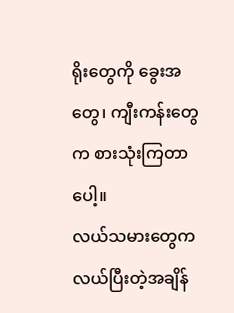ရိုးတွေကို ခွေးအတွေ၊ ကျီးကန်းတွေက စားသုံးကြတာပေါ့။
လယ်သမားတွေက လယ်ပြီးတဲ့အချိန်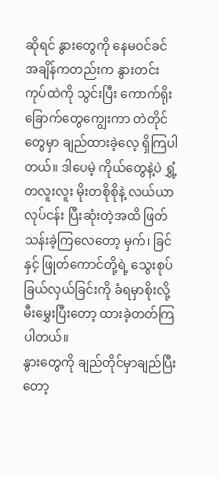ဆိုရင် နွားတွေကို နေမဝင်ခင်အချိန်ကတည်းက နွားတင်းကုပ်ထဲကို သွင်းပြီး ကောက်ရိုးခြောက်တွေကျွေးကာ တဲတိုင်တွေမှာ ချည်ထားခဲ့လေ့ ရှိကြပါတယ်။ ဒါပေမဲ့ ကိုယ်တွေနဲ့ပဲ ရွှံ့တလူးလူး မိုးတစိုစိုနဲ့ လယ်ယာလုပ်ငန်း ပြီးဆုံးတဲ့အထိ ဖြတ်သန်းခဲ့ကြလေတော့ မှက်၊ ခြင်နှင့် ဖြုတ်ကောင်တို့ရဲ့ သွေးစုပ်ခြယ်လှယ်ခြင်းကို ခံရမှာစိုးလို့ မီးမွှေးပြီးတော့ ထားခဲ့တတ်ကြပါတယ်။
နွားတွေကို ချည်တိုင်မှာချည်ပြီးတော့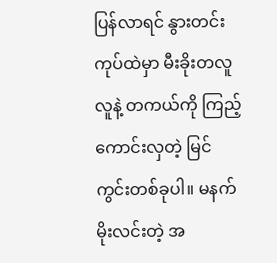ပြန်လာရင် နွားတင်းကုပ်ထဲမှာ မီးခိုးတလူလူနဲ့ တကယ်ကို ကြည့်ကောင်းလှတဲ့ မြင်ကွင်းတစ်ခုပါ။ မနက်မိုးလင်းတဲ့ အ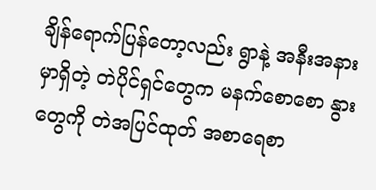ချိန်ရောက်ပြန်တော့လည်း ရွာနဲ့ အနီးအနားမှာရှိတဲ့ တဲပိုင်ရှင်တွေက မနက်စောစော နွားတွေကို တဲအပြင်ထုတ် အစာရေစာ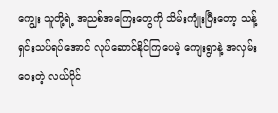ကျွေး သူတို့ရဲ့ အညစ်အကြေးတွေကို သိမ်းကျုံးပြီးတော့ သန့်ရှင်းသပ်ရပ်အောင် လုပ်ဆောင်နိုင်ကြပေမဲ့ ကျေးရွာနဲ့ အလှမ်းဝေးတဲ့ လယ်ပိုင်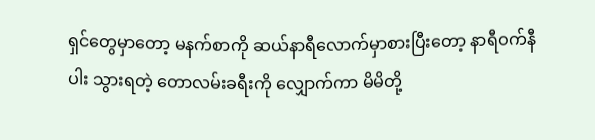ရှင်တွေမှာတော့ မနက်စာကို ဆယ်နာရီလောက်မှာစားပြီးတော့ နာရီဝက်နီပါး သွားရတဲ့ တောလမ်းခရီးကို လျှောက်ကာ မိမိတို့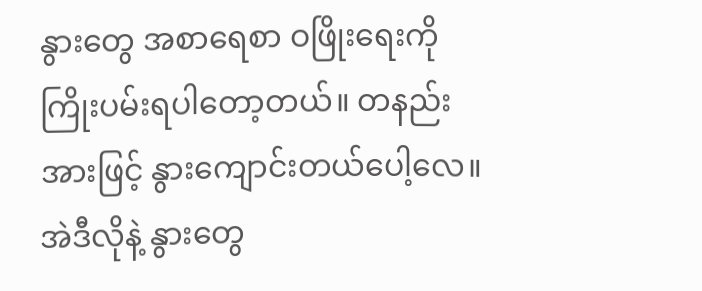နွားတွေ အစာရေစာ ဝဖြိုးရေးကို ကြိုးပမ်းရပါတော့တယ်။ တနည်းအားဖြင့် နွားကျောင်းတယ်ပေါ့လေ။
အဲဒီလိုနဲ့ နွားတွေ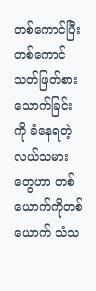တစ်ကောင်ပြီးတစ်ကောင် သတ်ဖြတ်စားသောက်ခြင်းကို ခံနေရတဲ့ လယ်သမားတွေဟာ တစ်ယောက်ကိုတစ်ယောက် သံသ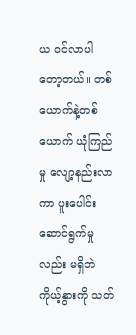ယ ဝင်လာပါတော့တယ်။ တစ်ယောက်နဲ့တစ်ယောက် ယုံကြည်မှု လျော့နည်းလာကာ ပူးပေါင်းဆောင်ရွက်မှုလည်း မရှိဘဲ ကိုယ့်နွားကို သတ်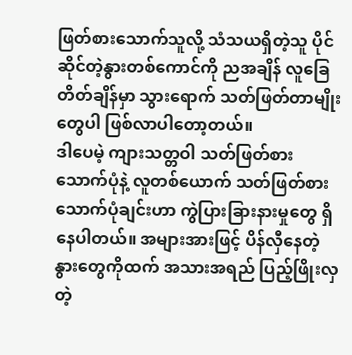ဖြတ်စားသောက်သူလို့ သံသယရှိတဲ့သူ ပိုင်ဆိုင်တဲ့နွားတစ်ကောင်ကို ညအချိန် လူခြေတိတ်ချိန်မှာ သွားရောက် သတ်ဖြတ်တာမျိုးတွေပါ ဖြစ်လာပါတော့တယ်။
ဒါပေမဲ့ ကျားသတ္တဝါ သတ်ဖြတ်စားသောက်ပုံနဲ့ လူတစ်ယောက် သတ်ဖြတ်စားသောက်ပုံချင်းဟာ ကွဲပြားခြားနားမှုတွေ ရှိနေပါတယ်။ အများအားဖြင့် ပိန်လှီနေတဲ့ နွားတွေကိုထက် အသားအရည် ပြည့်ဖြိုးလှတဲ့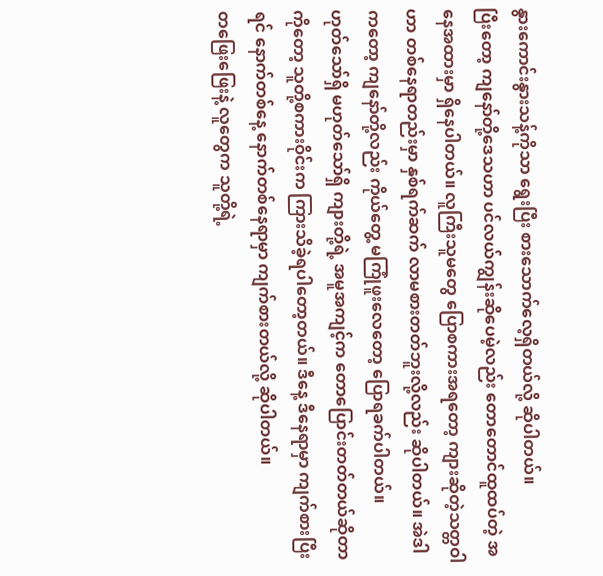နွားကောင်းနွားသန့်ကိုသာ ရွေးပြီး စားသောက်လေ့ရှိတယ်လို့ ဆိုပါတယ်။
ပြီးတော့ ကျနော်တို့ဒေသဟာ ပင်လယ်ကျွန်းဆိုပေမဲ့လည်း တောတောင်ထူထပ်တဲ့ အနေအထားမှာ ရှိနေပါတယ်။ လူကြီးသူမတွေ ပြောစကားအရတော့ ကျားဆိုတဲ့သတ္တဝါဟာ တစ်နေရာတည်းမှာ နှစ်ရက်ဆက် လာမစားတတ်ဘူးလို့လည်း ဆိုပါတယ်။ အဲဒါကတော့ ကျနော်တို့လည်း ကိုယ်တွေ့ မကြုံဖူးလေတော့ ပြောရခက်ပါတယ်။
ဟုတ်သော်ရှိ မဟုတ်သော်ရှိ ကျားတို့ရဲ့ အမူအကျင့်က တောပြောင်းတတ်တယ်ဆိုတာကိုတော့ သူတို့စကားဝိုင်းက ကြားသိခဲ့ရပါတော့တယ်။ ဒီနေ့ ဒီနေရာမှာ ကျက်စားပြီးရင် နောက်တစ်နေ့ နောက်တစ်နေရာမှာ ကျက်စားတယ်လို့ ဆိုပါတယ်။
တဖြေးဖြေးနဲ့ လူတွေက သူတို့ရဲ့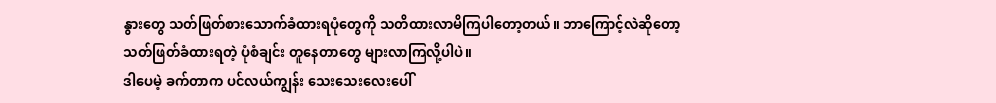နွားတွေ သတ်ဖြတ်စားသောက်ခံထားရပုံတွေကို သတိထားလာမိကြပါတော့တယ်။ ဘာကြောင့်လဲဆိုတော့ သတ်ဖြတ်ခံထားရတဲ့ ပုံစံချင်း တူနေတာတွေ များလာကြလို့ပါပဲ။
ဒါပေမဲ့ ခက်တာက ပင်လယ်ကျွန်း သေးသေးလေးပေါ်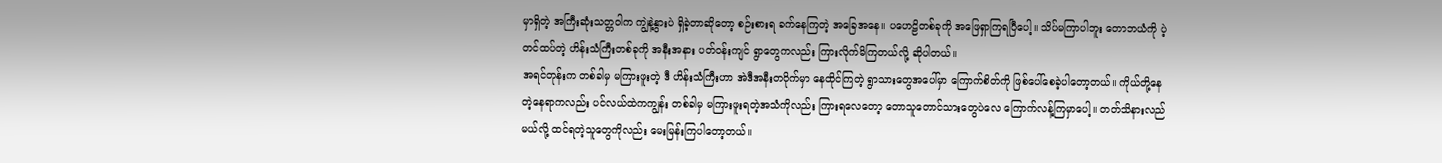မှာရှိတဲ့ အကြီးဆုံးသတ္တဝါက ကျွဲနဲ့နွားပဲ ရှိခဲ့တာဆိုတော့ စဉ်းစားရ ခက်နေကြတဲ့ အခြေအနေ။ ပဟေဠိတစ်ခုကို အဖြေရှာကြရပြီပေါ့။ သိပ်မကြာပါဘူး တောဘယံကို ပဲ့တင်ထပ်တဲ့ ဟိန်းသံကြီးတစ်ခုကို အနီးအနား ပတ်ဝန်းကျင် ရွာတွေကလည်း ကြားလိုက်မိကြတယ်လို့ ဆိုပါတယ်။
အရင်တုန်းက တစ်ခါမှ မကြားဖူးတဲ့ ဒီ ဟိန်းသံကြီးဟာ အဲဒီအနီးတဝိုက်မှာ နေထိုင်ကြတဲ့ ရွာသားတွေအပေါ်မှာ ကြောက်စိတ်ကို ဖြစ်ပေါ်စေခဲ့ပါတော့တယ်။ ကိုယ်တို့နေတဲ့နေရာကလည်း ပင်လယ်ထဲကကျွန်း တစ်ခါမှ မကြားဖူးရတဲ့အသံကိုလည်း ကြားရလေတော့ တောသူတောင်သားတွေပဲလေ ကြောက်လန့်ကြမှာပေါ့။ တတ်သိနားလည်မယ်လို့ ထင်ရတဲ့သူတွေကိုလည်း မေးမြန်းကြပါတော့တယ်။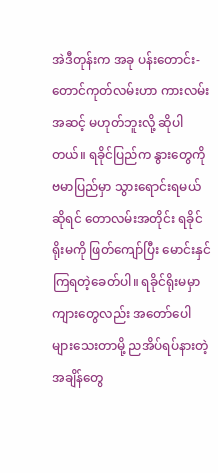အဲဒီတုန်းက အခု ပန်းတောင်း-တောင်ကုတ်လမ်းဟာ ကားလမ်းအဆင့် မဟုတ်ဘူးလို့ ဆိုပါတယ်။ ရခိုင်ပြည်က နွားတွေကို ဗမာပြည်မှာ သွားရောင်းရမယ်ဆိုရင် တောလမ်းအတိုင်း ရခိုင်ရိုးမကို ဖြတ်ကျော်ပြီး မောင်းနှင်ကြရတဲ့ခေတ်ပါ။ ရခိုင်ရိုးမမှာ ကျားတွေလည်း အတော်ပေါများသေးတာမို့ ညအိပ်ရပ်နားတဲ့ အချိန်တွေ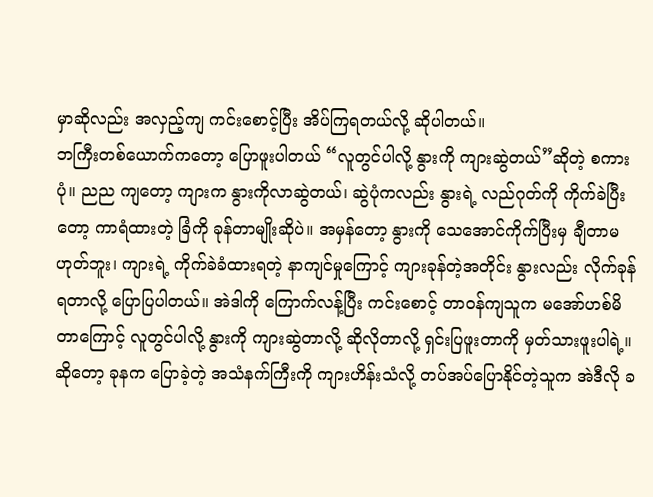မှာဆိုလည်း အလှည့်ကျ ကင်းစောင့်ပြီး အိပ်ကြရတယ်လို့ ဆိုပါတယ်။
ဘကြီးတစ်ယောက်ကတော့ ပြောဖူးပါတယ် “လူတွင်ပါလို့ နွားကို ကျားဆွဲတယ်”ဆိုတဲ့ စကားပုံ။ ညည ကျတော့ ကျားက နွားကိုလာဆွဲတယ်၊ ဆွဲပုံကလည်း နွားရဲ့ လည်ဂုတ်ကို ကိုက်ခဲပြီးတော့ ကာရံထားတဲ့ ခြံကို ခုန်တာမျိုးဆိုပဲ။ အမှန်တော့ နွားကို သေအောင်ကိုက်ပြီးမှ ချီတာမဟုတ်ဘူး၊ ကျားရဲ့ ကိုက်ခဲခံထားရတဲ့ နာကျင်မှုကြောင့် ကျားခုန်တဲ့အတိုင်း နွားလည်း လိုက်ခုန်ရတာလို့ ပြောပြပါတယ်။ အဲဒါကို ကြောက်လန့်ပြီး ကင်းစောင့် တာဝန်ကျသူက မအော်ဟစ်မိတာကြောင့် လူတွင်ပါလို့ နွားကို ကျားဆွဲတာလို့ ဆိုလိုတာလို့ ရှင်းပြဖူးတာကို မှတ်သားဖူးပါရဲ့။
ဆိုတော့ ခုနက ပြောခဲ့တဲ့ အသံနက်ကြီးကို ကျားဟိန်းသံလို့ တပ်အပ်ပြောနိုင်တဲ့သူက အဲဒီလို ခ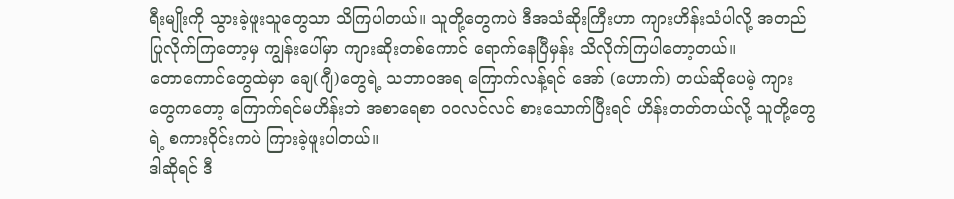ရီးမျိုးကို သွားခဲ့ဖူးသူတွေသာ သိကြပါတယ်။ သူတို့တွေကပဲ ဒီအသံဆိုးကြီးဟာ ကျားဟိန်းသံပါလို့ အတည်ပြုလိုက်ကြတော့မှ ကျွန်းပေါ်မှာ ကျားဆိုးတစ်ကောင် ရောက်နေပြီမှန်း သိလိုက်ကြပါတော့တယ်။
တောကောင်တွေထဲမှာ ချေ(ဂျီ)တွေရဲ့ သဘာဝအရ ကြောက်လန့်ရင် အော် (ဟောက်) တယ်ဆိုပေမဲ့ ကျားတွေကတော့ ကြောက်ရင်မဟိန်းဘဲ အစာရေစာ ဝဝလင်လင် စားသောက်ပြီးရင် ဟိန်းတတ်တယ်လို့ သူတို့တွေရဲ့ စကားဝိုင်းကပဲ ကြားခဲ့ဖူးပါတယ်။
ဒါဆိုရင် ဒီ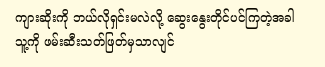ကျားဆိုးကို ဘယ်လိုရှင်းမလဲလို့ ဆွေးနွေးတိုင်ပင်ကြတဲ့အခါ သူ့ကို ဖမ်းဆီးသတ်ဖြတ်မှသာလျင်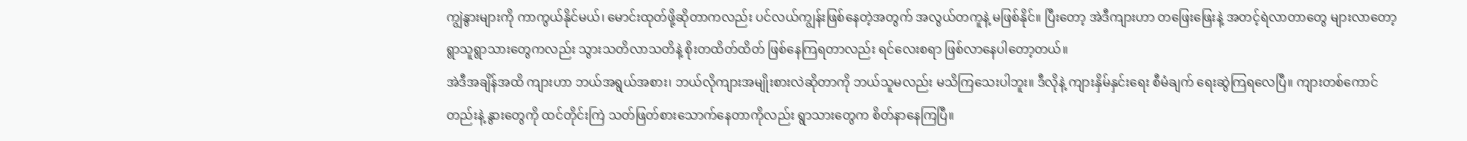ကျွဲနွားများကို ကာကွယ်နိုင်မယ်၊ မောင်းထုတ်ဖို့ဆိုတာကလည်း ပင်လယ်ကျွန်းဖြစ်နေတဲ့အတွက် အလွယ်တကူနဲ့ မဖြစ်နိုင်။ ပြီးတော့ အဲဒီကျားဟာ တဖြေးဖြေးနဲ့ အတင့်ရဲလာတာတွေ များလာတော့ ရွာသူရွာသားတွေကလည်း သွားသတိလာသတိနဲ့ စိုးတထိတ်ထိတ် ဖြစ်နေကြရတာလည်း ရင်လေးစရာ ဖြစ်လာနေပါတော့တယ်။
အဲဒီအချိန်အထိ ကျားဟာ ဘယ်အရွယ်အစား၊ ဘယ်လိုကျားအမျိုးစားလဲဆိုတာကို ဘယ်သူမလည်း မသိကြသေးပါဘူး။ ဒီလိုနဲ့ ကျားနှိမ်နှင်းရေး စီမံချက် ရေးဆွဲကြရလေပြီ။ ကျားတစ်ကောင်တည်းနဲ့ နွားတွေကို ထင်တိုင်းကြဲ သတ်ဖြတ်စားသောက်နေတာကိုလည်း ရွာသားတွေက စိတ်နာနေကြပြီ။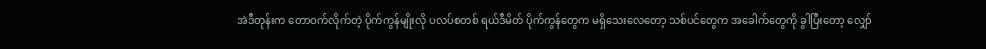အဲဒီတုန်းက တောဝက်လိုက်တဲ့ ပိုက်ကွန်မျိုးလို ပလပ်စတစ် ရယ်ဒီမိတ် ပိုက်ကွန်တွေက မရှိသေးလေတော့ သစ်ပင်တွေက အခေါက်တွေကို ခွါပြီးတော့ လျှော်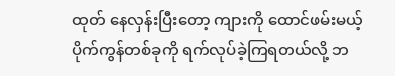ထုတ် နေလှန်းပြီးတော့ ကျားကို ထောင်ဖမ်းမယ့် ပိုက်ကွန်တစ်ခုကို ရက်လုပ်ခဲ့ကြရတယ်လို့ ဘ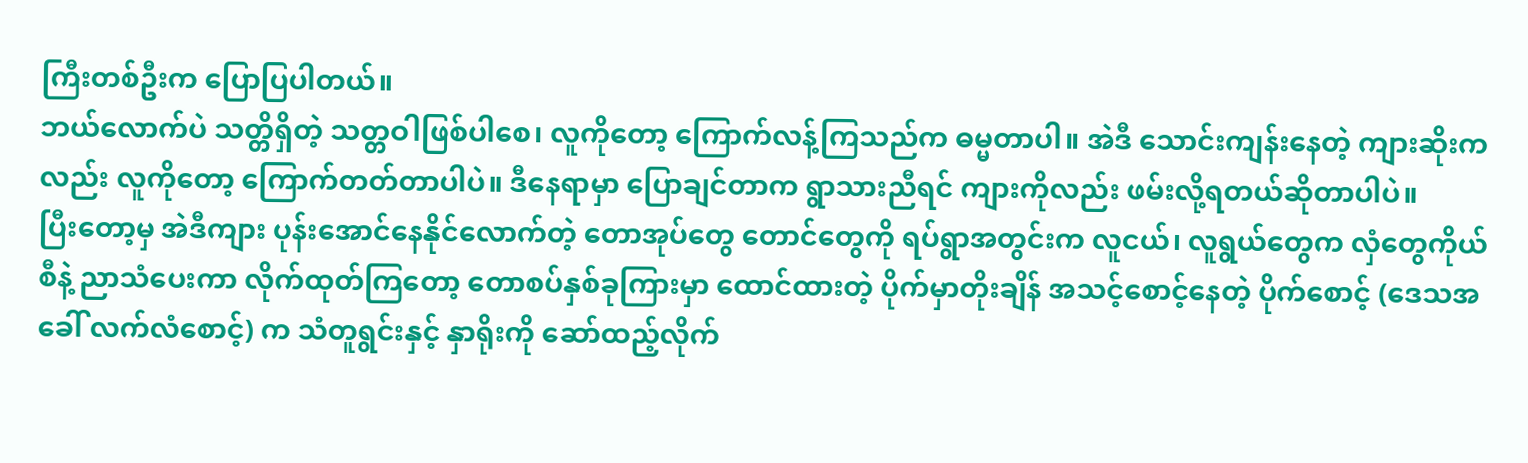ကြီးတစ်ဦးက ပြောပြပါတယ်။
ဘယ်လောက်ပဲ သတ္တိရှိတဲ့ သတ္တဝါဖြစ်ပါစေ၊ လူကိုတော့ ကြောက်လန့်ကြသည်က ဓမ္မတာပါ။ အဲဒီ သောင်းကျန်းနေတဲ့ ကျားဆိုးကလည်း လူကိုတော့ ကြောက်တတ်တာပါပဲ။ ဒီနေရာမှာ ပြောချင်တာက ရွာသားညီရင် ကျားကိုလည်း ဖမ်းလို့ရတယ်ဆိုတာပါပဲ။
ပြီးတော့မှ အဲဒီကျား ပုန်းအောင်နေနိုင်လောက်တဲ့ တောအုပ်တွေ တောင်တွေကို ရပ်ရွာအတွင်းက လူငယ်၊ လူရွယ်တွေက လှံတွေကိုယ်စီနဲ့ ညာသံပေးကာ လိုက်ထုတ်ကြတော့ တောစပ်နှစ်ခုကြားမှာ ထောင်ထားတဲ့ ပိုက်မှာတိုးချိန် အသင့်စောင့်နေတဲ့ ပိုက်စောင့် (ဒေသအခေါ် လက်လံစောင့်) က သံတူရွင်းနှင့် နှာရိုးကို ဆော်ထည့်လိုက်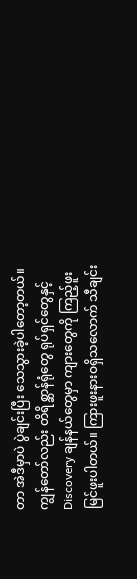တာ အဲဒီမှာပဲ ပွဲချင်းပြီး သေသွားခဲ့ပါတော့တယ်။
ကျွန်တော်လည်း တိရိစ္ဆာန်ရုံတွေ ရုပ်ရှင်တွေနှင့် Discovery ချန်နယ်တွေမှာ ကျားတွေကို ကြည့်ဖူး မြင်ဖူးပါတယ်။ ကြားဖူးနားဝရှိသလောက် သီချင်း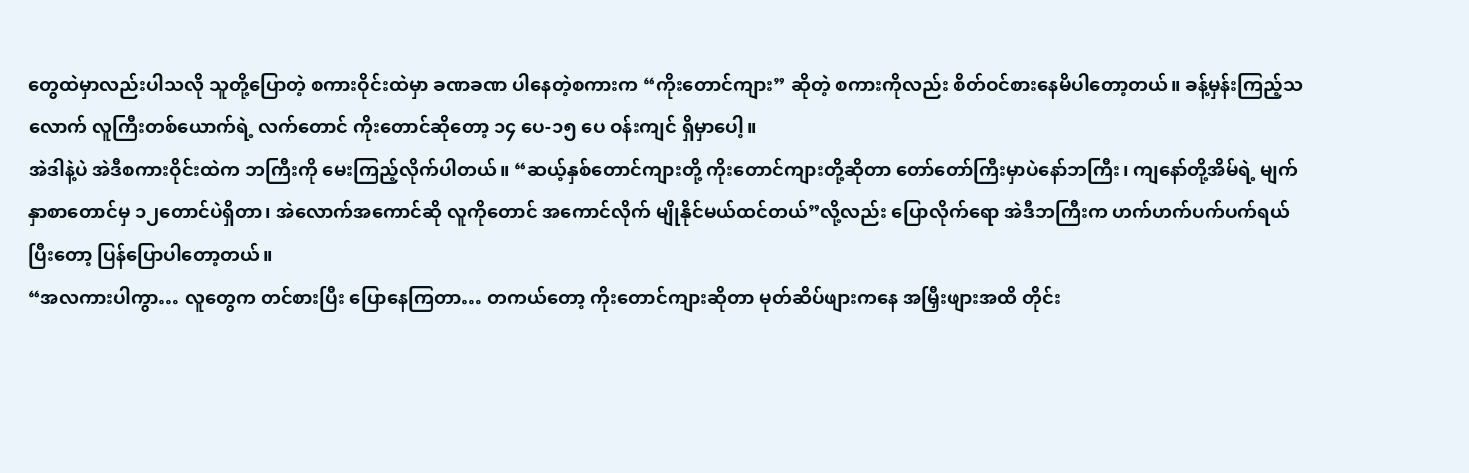တွေထဲမှာလည်းပါသလို သူတို့ပြောတဲ့ စကားဝိုင်းထဲမှာ ခဏခဏ ပါနေတဲ့စကားက “ကိုးတောင်ကျား” ဆိုတဲ့ စကားကိုလည်း စိတ်ဝင်စားနေမိပါတော့တယ်။ ခန့်မှန်းကြည့်သလောက် လူကြီးတစ်ယောက်ရဲ့ လက်တောင် ကိုးတောင်ဆိုတော့ ၁၄ ပေ-၁၅ ပေ ဝန်းကျင် ရှိမှာပေါ့။
အဲဒါနဲ့ပဲ အဲဒီစကားဝိုင်းထဲက ဘကြီးကို မေးကြည့်လိုက်ပါတယ်။ “ဆယ့်နှစ်တောင်ကျားတို့ ကိုးတောင်ကျားတို့ဆိုတာ တော်တော်ကြီးမှာပဲနော်ဘကြီး၊ ကျနော်တို့အိမ်ရဲ့ မျက်နှာစာတောင်မှ ၁၂တောင်ပဲရှိတာ၊ အဲလောက်အကောင်ဆို လူကိုတောင် အကောင်လိုက် မျိုနိုင်မယ်ထင်တယ်”လို့လည်း ပြောလိုက်ရော အဲဒီဘကြီးက ဟက်ဟက်ပက်ပက်ရယ်ပြီးတော့ ပြန်ပြောပါတော့တယ်။
“အလကားပါကွာ… လူတွေက တင်စားပြီး ပြောနေကြတာ… တကယ်တော့ ကိုးတောင်ကျားဆိုတာ မုတ်ဆိပ်ဖျားကနေ အမြှီးဖျားအထိ တိုင်း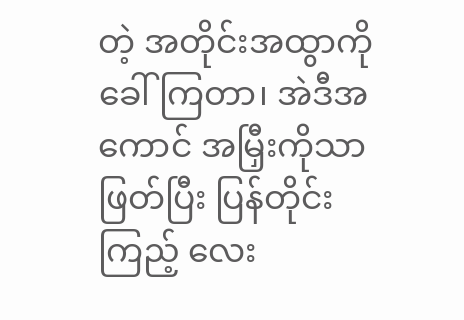တဲ့ အတိုင်းအထွာကို ခေါ်ကြတာ၊ အဲဒီအကောင် အမြှီးကိုသာ ဖြတ်ပြီး ပြန်တိုင်းကြည့် လေး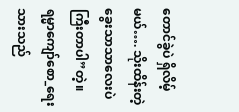တောင်ခွဲပဲ ရှိလိမ့်မယ်…. သိုးထိန်းတဲ့ ခွေးသာသာလေးပဲ ကြီးတာပါ”တဲ့။
ရမ္မာကျော်စော_ရေးသားသည်